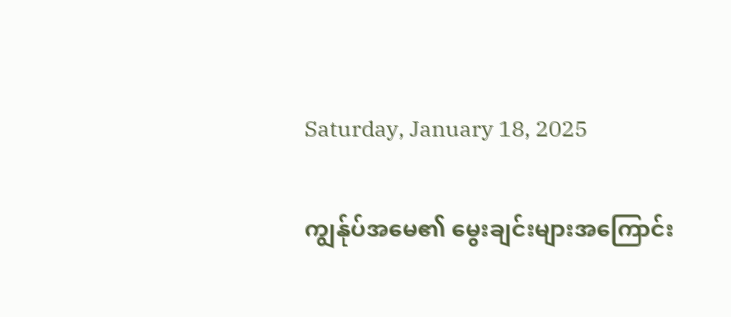Saturday, January 18, 2025

ကျွန်ုပ်အမေ၏ မွေးချင်းများအကြောင်း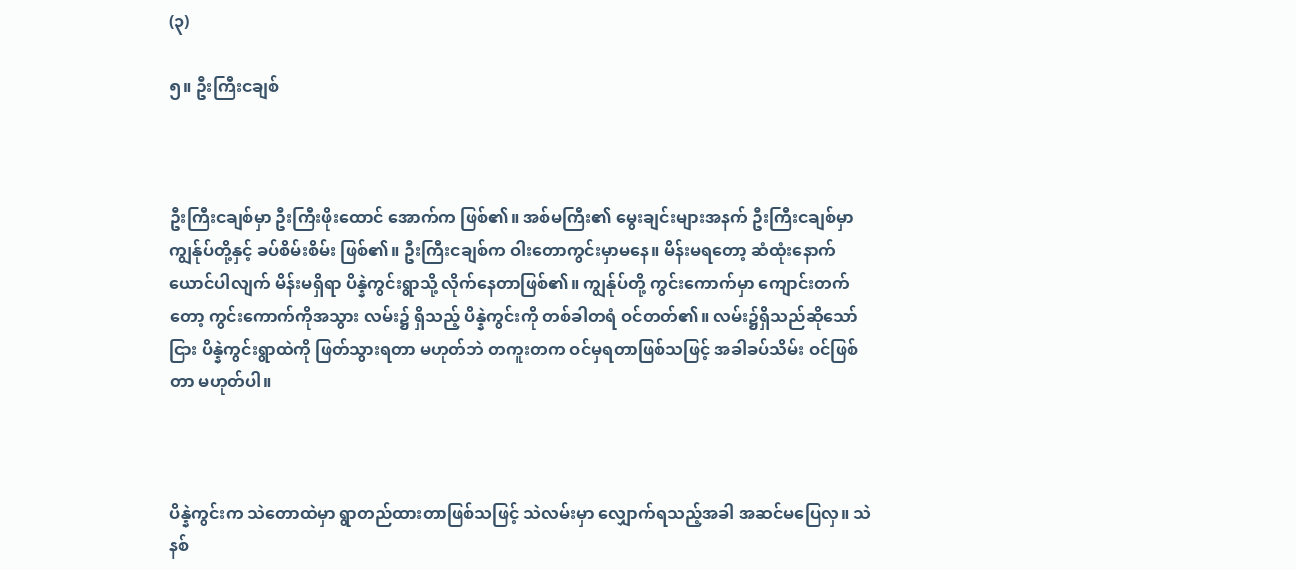(၃)

၅။ ဦးကြီးငချစ်



ဦးကြီးငချစ်မှာ ဦးကြီးဖိုးထောင် အောက်က ဖြစ်၏။ အစ်မကြီး၏ မွေးချင်းများအနက် ဦးကြီးငချစ်မှာ ကျွန်ုပ်တို့နှင့် ခပ်စိမ်းစိမ်း ဖြစ်၏။ ဦးကြီးငချစ်က ဝါးတောကွင်းမှာမနေ။ မိန်းမရတော့ ဆံထုံးနောက် ယောင်ပါလျက် မိန်းမရှိရာ ပိန္နဲကွင်းရွာသို့ လိုက်နေတာဖြစ်၏။ ကျွန်ုပ်တို့ ကွင်းကောက်မှာ ကျောင်းတက်တော့ ကွင်းကောက်ကိုအသွား လမ်း၌ ရှိသည့် ပိန္နဲကွင်းကို တစ်ခါတရံ ဝင်တတ်၏။ လမ်း၌ရှိသည်ဆိုသော်ငြား ပိန္နဲကွင်းရွာထဲကို ဖြတ်သွားရတာ မဟုတ်ဘဲ တကူးတက ဝင်မှရတာဖြစ်သဖြင့် အခါခပ်သိမ်း ဝင်ဖြစ်တာ မဟုတ်ပါ။



ပိန္နဲကွင်းက သဲတောထဲမှာ ရွာတည်ထားတာဖြစ်သဖြင့် သဲလမ်းမှာ လျှောက်ရသည့်အခါ အဆင်မပြေလှ။ သဲနစ်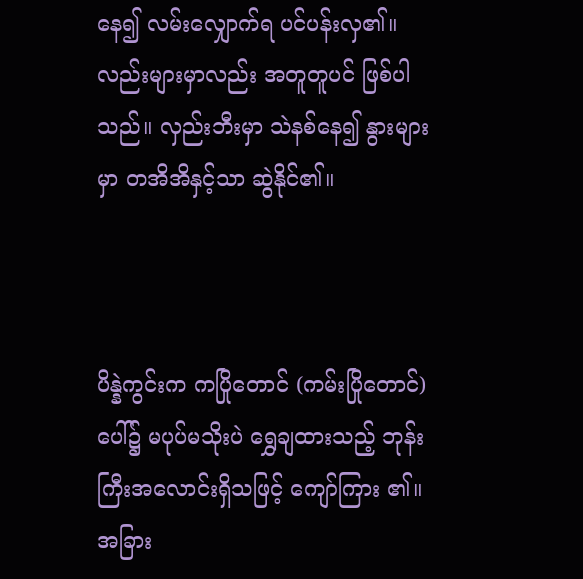နေ၍ လမ်းလျှောက်ရ ပင်ပန်းလှ၏။ လည်းများမှာလည်း အတူတူပင် ဖြစ်ပါသည်။ လှည်းဘီးမှာ သဲနစ်နေ၍ နွားများမှာ တအိအိနှင့်သာ ဆွဲနိုင်၏။



ပိန္နဲကွင်းက ကပြိုတောင် (ကမ်းပြိုတောင်) ပေါ်၌ မပုပ်မသိုးပဲ ရွှေချထားသည့် ဘုန်းကြီးအလောင်းရှိသဖြင့် ကျော်ကြား ၏။ အခြား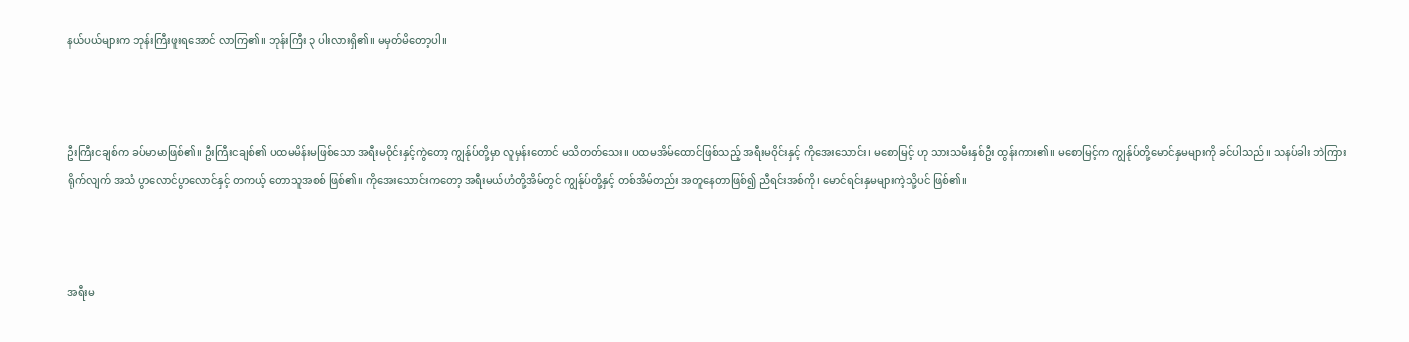နယ်ပယ်များက ဘုန်းကြီးဖူးရအောင် လာကြ၏။ ဘုန်းကြီး ၃ ပါးလားရှိ၏။ မမှတ်မိတော့ပါ။



ဦးကြီးငချစ်က ခပ်မာမာဖြစ်၏။ ဦးကြီးငချစ်၏ ပထမမိန်းမဖြစ်သော အရီးမဝိုင်းနှင့်ကွဲတော့ ကျွန်ုပ်တို့မှာ လူမှန်းတောင် မသိတတ်သေး။ ပထမအိမ်ထောင်ဖြစ်သည့် အရီးမဝိုင်းနှင့် ကိုအေးသောင်း၊ မစောမြင့် ဟု သားသမီးနှစ်ဦး ထွန်းကား၏။ မစောမြင့်က ကျွန်ုပ်တို့မောင်နှမများကို ခင်ပါသည်။ သနပ်ခါး ဘဲကြားရိုက်လျက် အသံ ပွာလောင်ပွာလောင်နှင့် တကယ့် တောသူအစစ် ဖြစ်၏။ ကိုအေးသောင်းကတော့ အရီးမယ်ဟံတို့အိမ်တွင် ကျွန်ုပ်တို့နှင့် တစ်အိမ်တည်း အတူနေတာဖြစ်၍ ညီရင်းအစ်ကို၊ မောင်ရင်းနှမများကဲ့သို့ပင် ဖြစ်၏။



အရီးမ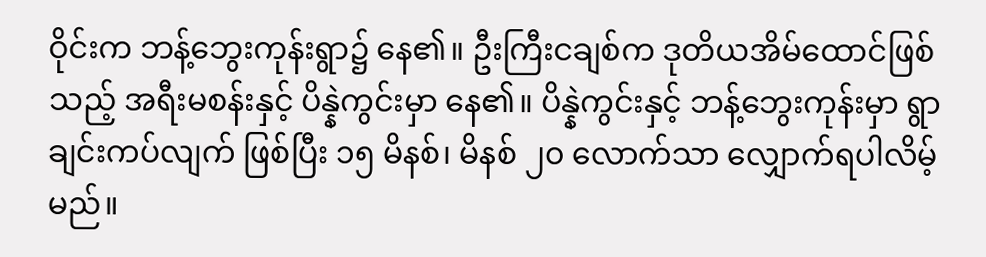ဝိုင်းက ဘန့်ဘွေးကုန်းရွာ၌ နေ၏။ ဦးကြီးငချစ်က ဒုတိယအိမ်ထောင်ဖြစ်သည့် အရီးမစန်းနှင့် ပိန္နဲကွင်းမှာ နေ၏။ ပိန္နဲကွင်းနှင့် ဘန့်ဘွေးကုန်းမှာ ရွာချင်းကပ်လျက် ဖြစ်ပြီး ၁၅ မိနစ်၊ မိနစ် ၂၀ လောက်သာ လျှောက်ရပါလိမ့်မည်။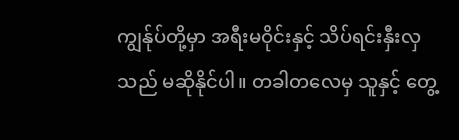ကျွန်ုပ်တို့မှာ အရီးမဝိုင်းနှင့် သိပ်ရင်းနှီးလှသည် မဆိုနိုင်ပါ။ တခါတလေမှ သူနှင့် တွေ့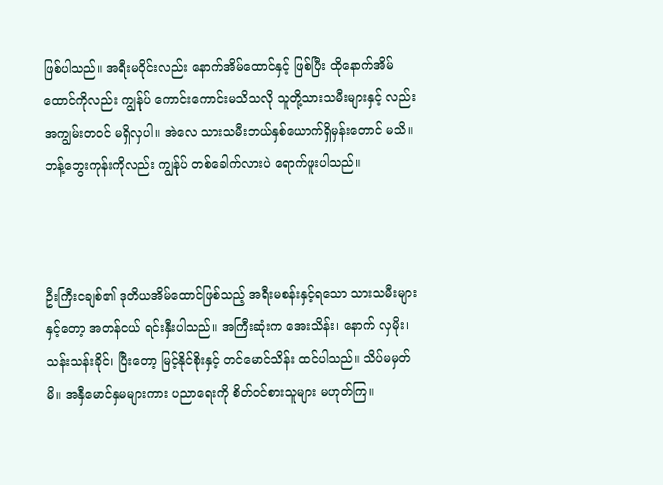ဖြစ်ပါသည်။ အရီးမဝိုင်းလည်း နောက်အိမ်ထောင်နှင့် ဖြစ်ပြီး ထိုနောက်အိမ်ထောင်ကိုလည်း ကျွန်ုပ် ကောင်းကောင်းမသိသလို သူတို့သားသမီးများနှင့် လည်း အကျွမ်းတဝင် မရှိလှပါ။ အဲလေ သားသမီးဘယ်နှစ်ယောက်ရှိမှန်းတောင် မသိ။ ဘန့်ဘွေးကုန်းကိုလည်း ကျွန်ုပ် တစ်ခေါက်လားပဲ ရောက်ဖူးပါသည်။



ဦးကြီးငချစ်၏ ဒုတိယအိမ်ထောင်ဖြစ်သည့် အရီးမစန်းနှင့်ရသော သားသမီးများနှင့်တော့ အတန်ငယ် ရင်းနှီးပါသည်။ အကြီးဆုံးက အေးသိန်း၊ နောက် လှမိုး၊ သန်းသန်းခိုင်၊ ပြီးတော့ မြင့်နိုင်စိုးနှင့် တင်မောင်သိန်း ထင်ပါသည်။ သိပ်မမှတ်မိ။ အနှီမောင်နှမများကား ပညာရေးကို စိတ်ဝင်စားသူများ မဟုတ်ကြ။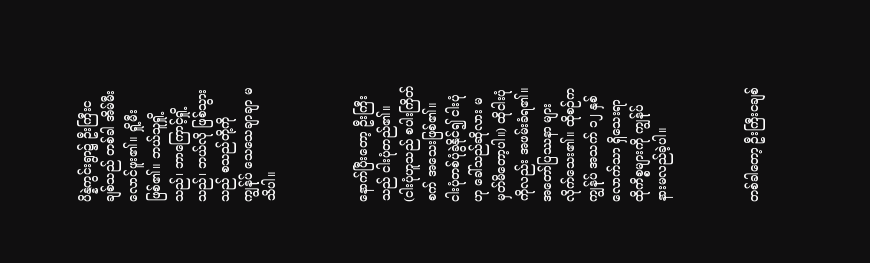ပိန္နဲကွင်းရွာ၌ ဦးကြီးငချစ်သည် တစ်ခါ အိမ်မီးလောင်ဖူး၏။ ရှို့မီးဖြစ်၏။ ဘယ်သူရှို့သည်၊ ဘာကြောင့်ရှို့သည်၊ ဘယ်လို ဖြစ်သွားသည် စသည်တို့ကို ကျွန်ုပ် သေသေချာချာ မသိပါ။



နောက်ပြီးတော့ ဦးကြီးသည် ငါးပုံတည်၏။ (ငါးပုံဟူသည် စပါးကြိတ်စက် အသေးဖြစ်၏။ ငါးပုံတစ်ပုံခွဲနိုင်၍ ငါးပုံဟု ခေါ်သည်ဆိုလား မမှတ်မိတော့ပါ။) ထိုငါးပုံကိုလည်း အဖမ်းခံရ၏။ အတော်ပြဿနာ များလိုက်သေး၏။ ထိုစဉ်က ကျွန်ုပ် အသက် ၁၂ နှစ်လောက်သာ ရှိသေးရာ ထိုကိစ္စများကို ကျွန်ုပ် နားမလည်ခဲ့ပါ။



တစ်ခါတော့ ဦးကြီးငချစ်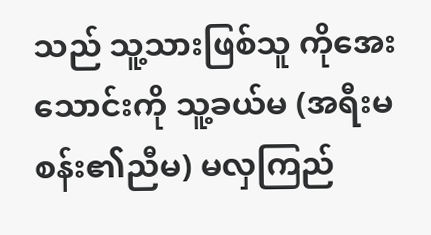သည် သူ့သားဖြစ်သူ ကိုအေးသောင်းကို သူ့ခယ်မ (အရီးမစန်း၏ညီမ) မလှကြည်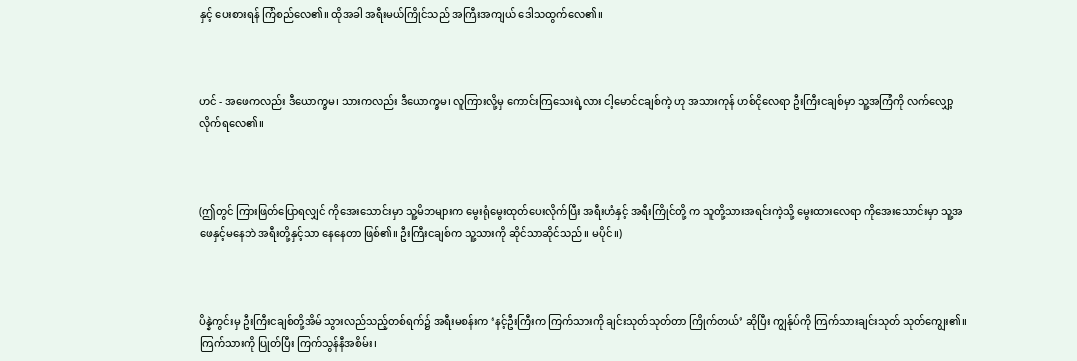နှင့် ပေးစားရန် ကြံစည်လေ၏။ ထိုအခါ အရီးမယ်ကြိုင်သည် အကြီးအကျယ် ဒေါသထွက်လေ၏။



ဟင် - အဖေကလည်း ဒီယောက္ခမ၊ သားကလည်း ဒီယောက္ခမ၊ လူကြားလို့မှ ကောင်းကြသေးရဲ့လား ငါ့မောင်ငချစ်ကဲ့ ဟု အသားကုန် ဟစ်ငိုလေရာ ဦးကြီးငချစ်မှာ သူ့အကြံကို လက်လျှော့လိုက်ရလေ၏။



(ဤတွင် ကြားဖြတ်ပြောရလျှင် ကိုအေးသောင်းမှာ သူ့မိဘများက မွေးရုံမွေးထုတ်ပေးလိုက်ပြီး အရီးဟံနှင့် အရီးကြိုင်တို့ က သူတို့သားအရင်းကဲ့သို့ မွေးထားလေရာ ကိုအေးသောင်းမှာ သူ့အဖေနှင့်မနေဘဲ အရီးတို့နှင့်သာ နေနေတာ ဖြစ်၏။ ဦးကြီးငချစ်က သူ့သားကို ဆိုင်သာဆိုင်သည်။ မပိုင်။)



ပိန္နဲကွင်းမှ ဦးကြီးငချစ်တို့အိမ် သွားလည်သည့်တစ်ရက်၌ အရီးမစန်းက ‘နင့်ဦးကြီးက ကြက်သားကို ချင်းသုတ်သုတ်တာ ကြိုက်တယ်’ ဆိုပြီး ကျွန်ုပ်ကို ကြက်သားချင်းသုတ် သုတ်ကျွေး၏။ ကြက်သားကို ပြုတ်ပြီး ကြက်သွန်နီအစိမ်း၊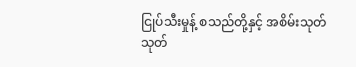ငြုပ်သီးမှုန့် စသည်တို့နှင့် အစိမ်းသုတ် သုတ်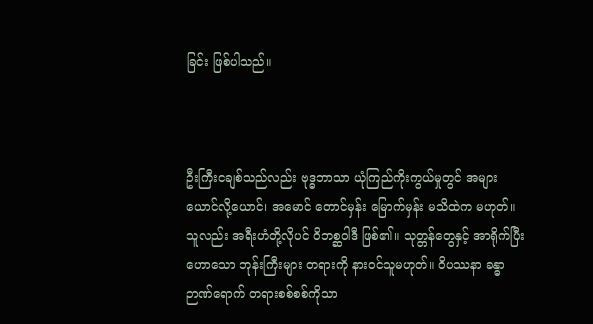ခြင်း ဖြစ်ပါသည်။



ဦးကြီးငချစ်သည်လည်း ဗုဒ္ဓဘာသာ ယုံကြည်ကိုးကွယ်မှုတွင် အများယောင်လို့ယောင်၊ အမောင် တောင်မှန်း မြောက်မှန်း မသိထဲက မဟုတ်။ သူလည်း အရီးဟံတို့လိုပင် ဝိဘစ္ဆဝါဒီ ဖြစ်၏။ သုတ္တန်တွေနှင့် အာရိုက်ပြီးဟောသော ဘုန်းကြီးများ တရားကို နားဝင်သူမဟုတ်။ ဝိပဿနာ ခန္ဓာဉာဏ်ရောက် တရားစစ်စစ်ကိုသာ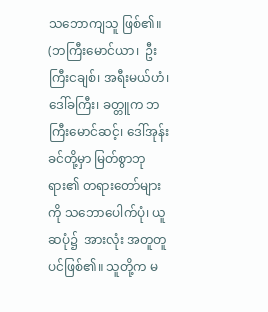သဘောကျသူ ဖြစ်၏။ (ဘကြီးမောင်ယာ၊  ဦးကြီးငချစ်၊ အရီးမယ်ဟံ၊ ဒေါ်ခကြီး၊ ခတ္တူက ဘကြီးမောင်ဆင့်၊ ဒေါ်အုန်းခင်တို့မှာ မြတ်စွာဘုရား၏ တရားတော်များကို သဘောပေါက်ပုံ၊ ယူဆပုံ၌  အားလုံး အတူတူပင်ဖြစ်၏။ သူတို့က မ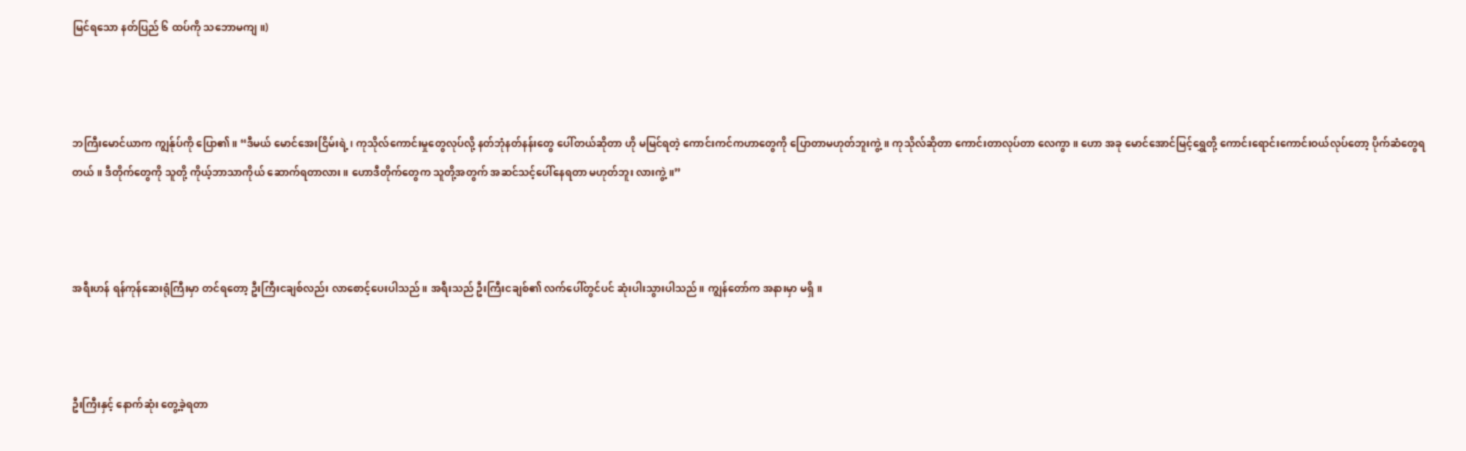မြင်ရသော နတ်ပြည် ၆ ထပ်ကို သဘောမကျ။)



ဘကြီးမောင်ယာက ကျွန်ုပ်ကို ပြော၏။ “ဒီမယ် မောင်အေးငြိမ်းရဲ့၊ ကုသိုလ်ကောင်းမှုတွေလုပ်လို့ နတ်ဘုံနတ်နန်းတွေ ပေါ်တယ်ဆိုတာ ဟို မမြင်ရတဲ့ ကောင်းကင်ကဟာတွေကို ပြောတာမဟုတ်ဘူးကွဲ့။ ကုသိုလ်ဆိုတာ ကောင်းတာလုပ်တာ လေကွာ။ ဟော အခု မောင်အောင်မြင့်ရွှေတို့ ကောင်းရောင်းကောင်းဝယ်လုပ်တော့ ပိုက်ဆံတွေရတယ်။ ဒီတိုက်တွေကို သူတို့ ကိုယ့်ဘာသာကိုယ် ဆောက်ရတာလား။ ဟောဒီတိုက်တွေက သူတို့အတွက် အဆင်သင့်ပေါ်နေရတာ မဟုတ်ဘူး လားကွဲ့။”



အရီးဟန် ရန်ကုန်ဆေးရုံကြီးမှာ တင်ရတော့ ဦးကြီးငချစ်လည်း လာစောင့်ပေးပါသည်။ အရီးသည် ဦးကြီးငချစ်၏ လက်ပေါ်တွင်ပင် ဆုံးပါးသွားပါသည်။ ကျွန်တော်က အနားမှာ မရှိ။



ဦးကြီးနှင့် နောက်ဆုံး တွေ့ခဲ့ရတာ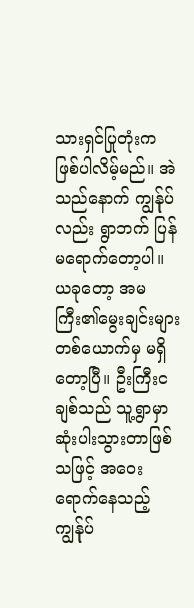သားရှင်ပြုတုံးက ဖြစ်ပါလိမ့်မည်။ အဲသည်နောက် ကျွန်ုပ်လည်း ရွာဘက် ပြန်မရောက်တော့ပါ။ ယခုတော့ အမကြီး၏မွေးချင်းများ တစ်ယောက်မှ မရှိတော့ပြီ။ ဦးကြီးငချစ်သည် သူ့ရွာမှာ ဆုံးပါးသွားတာဖြစ်သဖြင့် အဝေးရောက်နေသည့် ကျွန်ုပ်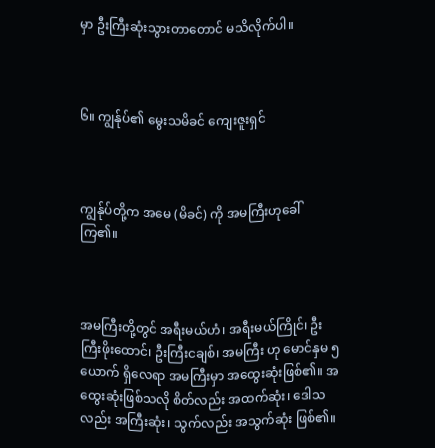မှာ ဦးကြီးဆုံးသွားတာတောင် မသိလိုက်ပါ။



၆။ ကျွန်ုပ်၏ မွေးသမိခင် ကျေးဇူးရှင်



ကျွန်ုပ်တို့က အမေ (မိခင်) ကို အမကြီးဟုခေါ်ကြ၏။



အမကြီးတို့တွင် အရီးမယ်ဟံ၊ အရီးမယ်ကြိုင်၊ ဦးကြီးဖိုးထောင်၊ ဦးကြီးငချစ်၊ အမကြီး ဟု မောင်နှမ ၅ ယောက် ရှိလေရာ အမကြီးမှာ အထွေးဆုံးဖြစ်၏။ အထွေးဆုံးဖြစ်သလို စိတ်လည်း အထက်ဆုံး၊ ဒေါသလည်း အကြီးဆုံး၊ သွက်လည်း အသွက်ဆုံး ဖြစ်၏။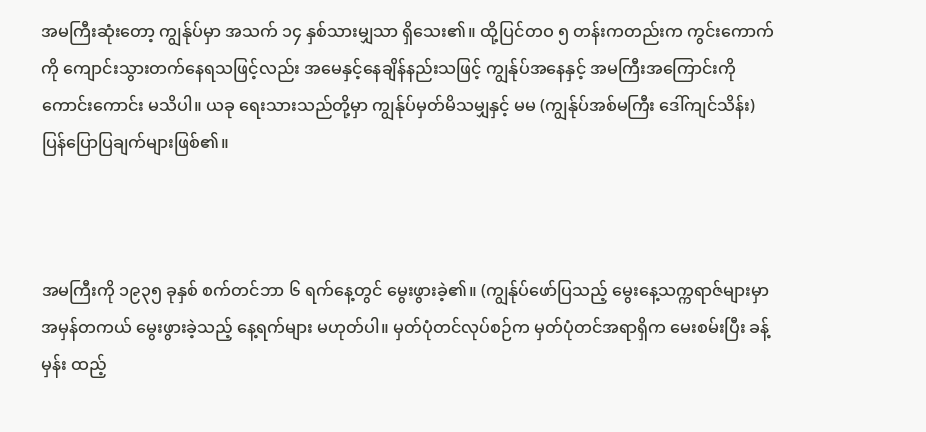အမကြီးဆုံးတော့ ကျွန်ုပ်မှာ အသက် ၁၄ နှစ်သားမျှသာ ရှိသေး၏။ ထို့ပြင်တဝ ၅ တန်းကတည်းက ကွင်းကောက်ကို ကျောင်းသွားတက်နေရသဖြင့်လည်း အမေနှင့်နေချိန်နည်းသဖြင့် ကျွန်ုပ်အနေနှင့် အမကြီးအကြောင်းကို ကောင်းကောင်း မသိပါ။ ယခု ရေးသားသည်တို့မှာ ကျွန်ုပ်မှတ်မိသမျှနှင့် မမ (ကျွန်ုပ်အစ်မကြီး ဒေါ်ကျင်သိန်း) ပြန်ပြောပြချက်များဖြစ်၏။



အမကြီးကို ၁၉၃၅ ခုနှစ် စက်တင်ဘာ ၆ ရက်နေ့တွင် မွေးဖွားခဲ့၏။ (ကျွန်ုပ်ဖော်ပြသည့် မွေးနေ့သက္ကရာဇ်များမှာ အမှန်တကယ် မွေးဖွားခဲ့သည့် နေ့ရက်များ မဟုတ်ပါ။ မှတ်ပုံတင်လုပ်စဉ်က မှတ်ပုံတင်အရာရှိက မေးစမ်းပြီး ခန့်မှန်း ထည့်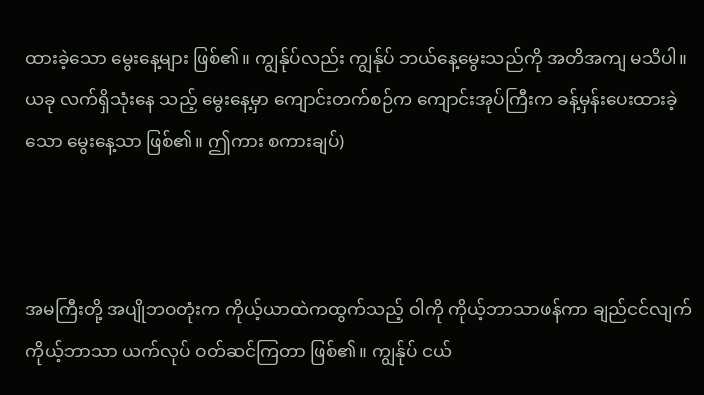ထားခဲ့သော မွေးနေ့များ ဖြစ်၏။ ကျွန်ုပ်လည်း ကျွန်ုပ် ဘယ်နေ့မွေးသည်ကို အတိအကျ မသိပါ။ ယခု လက်ရှိသုံးနေ သည့် မွေးနေ့မှာ ကျောင်းတက်စဉ်က ကျောင်းအုပ်ကြီးက ခန့်မှန်းပေးထားခဲ့သော မွေးနေ့သာ ဖြစ်၏။ ဤကား စကားချပ်)



အမကြီးတို့ အပျိုဘဝတုံးက ကိုယ့်ယာထဲကထွက်သည့် ဝါကို ကိုယ့်ဘာသာဖန်ကာ ချည်ငင်လျက် ကိုယ့်ဘာသာ ယက်လုပ် ဝတ်ဆင်ကြတာ ဖြစ်၏။ ကျွန်ုပ် ငယ်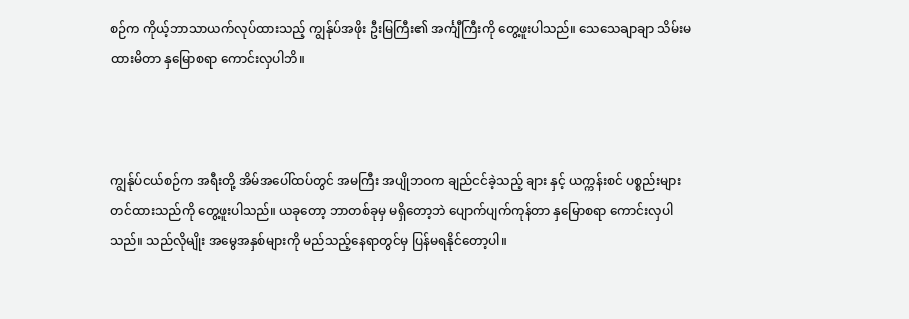စဉ်က ကိုယ့်ဘာသာယက်လုပ်ထားသည့် ကျွန်ုပ်အဖိုး ဦးမြကြီး၏ အင်္ကျီကြီးကို တွေ့ဖူးပါသည်။ သေသေချာချာ သိမ်းမထားမိတာ နှမြောစရာ ကောင်းလှပါဘိ။



ကျွန်ုပ်ငယ်စဉ်က အရီးတို့ အိမ်အပေါ်ထပ်တွင် အမကြီး အပျိုဘဝက ချည်ငင်ခဲ့သည့် ချား နှင့် ယက္ကန်းစင် ပစ္စည်းများ တင်ထားသည်ကို တွေ့ဖူးပါသည်။ ယခုတော့ ဘာတစ်ခုမှ မရှိတော့ဘဲ ပျောက်ပျက်ကုန်တာ နှမြောစရာ ကောင်းလှပါ သည်။ သည်လိုမျိုး အမွေအနှစ်များကို မည်သည့်နေရာတွင်မှ ပြန်မရနိုင်တော့ပါ။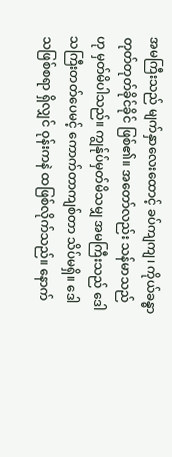အမကြီးသည် မျက်နှာလေးထောင့် ခပ်ကျကျ၊ ကိုယ်ခန္ဓာ တုတ်တုတ်ခိုင်ခိုင် ဖြစ်၏။ အတော်လည်း သန်မာသည်ဟု မှတ်မိပါသည်။ ကျွန်ုပ်မှတ်မိသမျှ အမကြီးသည် ဒေါသကြီးတတ်ပေမင့် ကောက်တာကျစ်တာ သိပ်မရှိ။ ဒေါသဖြစ်စရာ ရှိလျှင် ဝုန်းကနဲ ထဖြစ်လိုက်သည်။ နောက်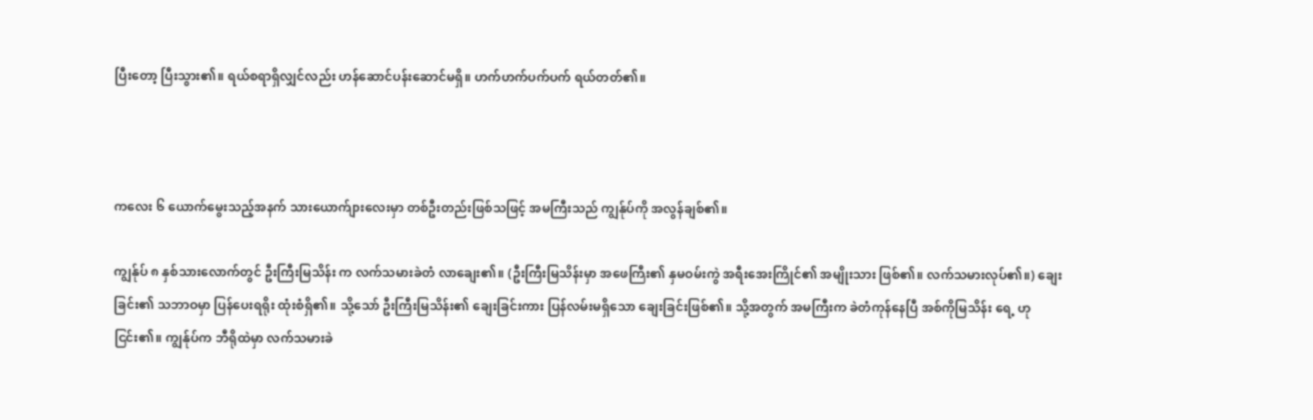ပြီးတော့ ပြီးသွား၏။ ရယ်စရာရှိလျှင်လည်း ဟန်ဆောင်ပန်းဆောင်မရှိ။ ဟက်ဟက်ပက်ပက် ရယ်တတ်၏။



ကလေး ၆ ယောက်မွေးသည့်အနက် သားယောက်ျားလေးမှာ တစ်ဦးတည်းဖြစ်သဖြင့် အမကြီးသည် ကျွန်ုပ်ကို အလွန်ချစ်၏။

ကျွန်ုပ် ၈ နှစ်သားလောက်တွင် ဦးကြီးမြသိန်း က လက်သမားခဲတံ လာချေး၏။ (ဦးကြီးမြသိန်းမှာ အဖေကြီး၏ နှမဝမ်းကွဲ အရီးအေးကြိုင်၏ အမျိုးသား ဖြစ်၏။ လက်သမားလုပ်၏။) ချေးခြင်း၏ သဘာဝမှာ ပြန်ပေးရရိုး ထုံးစံရှိ၏။ သို့သော် ဦးကြီးမြသိန်း၏ ချေးခြင်းကား ပြန်လမ်းမရှိသော ချေးခြင်းဖြစ်၏။ သို့အတွက် အမကြီးက ခဲတံကုန်နေပြီ အစ်ကိုမြသိန်း ရေ့ ဟု ငြင်း၏။ ကျွန်ုပ်က ဘီရိုထဲမှာ လက်သမားခဲ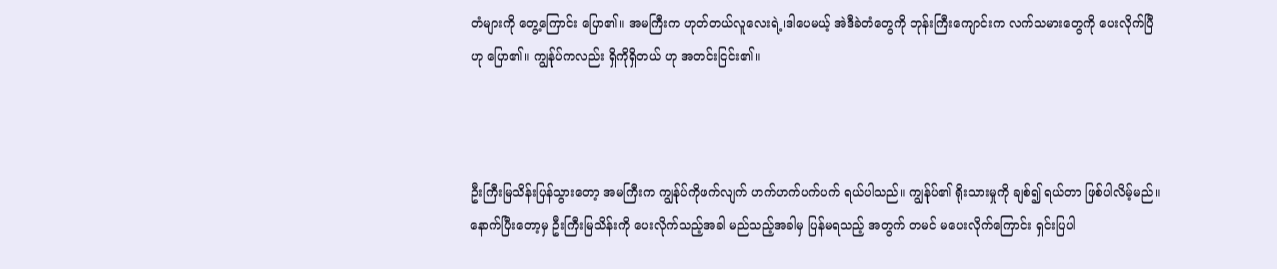တံများကို တွေ့ကြောင်း ပြော၏။ အမကြီးက ဟုတ်တယ်လူလေးရဲ့၊ဒါပေမယ့် အဲဒီခဲတံတွေကို ဘုန်းကြီးကျောင်းက လက်သမားတွေကို ပေးလိုက်ပြီ ဟု ပြော၏။ ကျွန်ုပ်ကလည်း ရှိကိုရှိတယ် ဟု အတင်းငြင်း၏။



ဦးကြီးမြသိန်းပြန်သွားတော့ အမကြီးက ကျွန်ုပ်ကိုဖက်လျက် ဟက်ဟက်ပက်ပက် ရယ်ပါသည်။ ကျွန်ုပ်၏ ရိုးသားမှုကို ချစ်၍ ရယ်တာ ဖြစ်ပါလိမ့်မည်။ နောက်ပြီးတော့မှ ဦးကြီးမြသိန်းကို ပေးလိုက်သည့်အခါ မည်သည့်အခါမှ ပြန်မရသည့် အတွက် တမင် မပေးလိုက်ကြောင်း ရှင်းပြပါ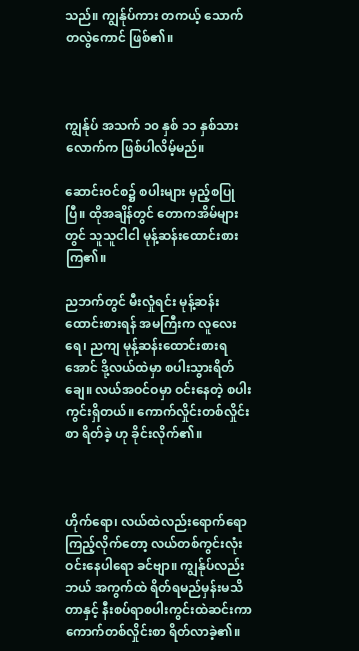သည်။ ကျွန်ုပ်ကား တကယ့် သောက်တလွဲကောင် ဖြစ်၏။



ကျွန်ုပ် အသက် ၁၀ နှစ် ၁၁ နှစ်သားလောက်က ဖြစ်ပါလိမ့်မည်။

ဆောင်းဝင်စ၌ စပါးများ မှည့်စပြုပြီ။ ထိုအချိန်တွင် တောကအိမ်များတွင် သူသူငါငါ မုန့်ဆန်းထောင်းစားကြ၏။

ညဘက်တွင် မီးလှုံရင်း မုန့်ဆန်းထောင်းစားရန် အမကြီးက လူလေးရေ၊ ညကျ မုန့်ဆန်းထောင်းစားရအောင် ဒို့လယ်ထဲမှာ စပါးသွားရိတ်ချေ။ လယ်အဝင်ဝမှာ ဝင်းနေတဲ့ စပါးကွင်းရှိတယ်။ ကောက်လှိုင်းတစ်လှိုင်းစာ ရိတ်ခဲ့ ဟု ခိုင်းလိုက်၏။



ဟိုက်ရော၊ လယ်ထဲလည်းရောက်ရော ကြည့်လိုက်တော့ လယ်တစ်ကွင်းလုံး ဝင်းနေပါရော ခင်ဗျာ။ ကျွန်ုပ်လည်း ဘယ် အကွက်ထဲ ရိတ်ရမည်မှန်းမသိတာနှင့် နီးစပ်ရာစပါးကွင်းထဲဆင်းကာ ကောက်တစ်လှိုင်းစာ ရိတ်လာခဲ့၏။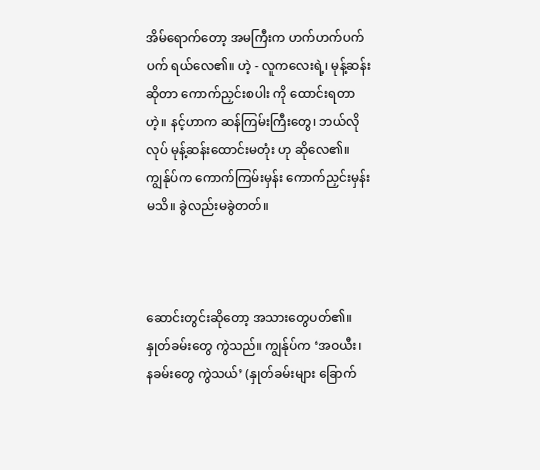အိမ်ရောက်တော့ အမကြီးက ဟက်ဟက်ပက်ပက် ရယ်လေ၏။ ဟဲ့ - လူကလေးရဲ့၊ မုန့်ဆန်းဆိုတာ ကောက်ညှင်းစပါး ကို ထောင်းရတာဟဲ့။ နင့်ဟာက ဆန်ကြမ်းကြီးတွေ၊ ဘယ်လိုလုပ် မုန့်ဆန်းထောင်းမတုံး ဟု ဆိုလေ၏။ ကျွန်ုပ်က ကောက်ကြမ်းမှန်း ကောက်ညှင်းမှန်းမသိ။ ခွဲလည်းမခွဲတတ်။



ဆောင်းတွင်းဆိုတော့ အသားတွေပတ်၏။ နှုတ်ခမ်းတွေ ကွဲသည်။ ကျွန်ုပ်က ‘အဝယီး၊ နခမ်းတွေ ကွဲသယ်’ (နှုတ်ခမ်းများ ခြောက်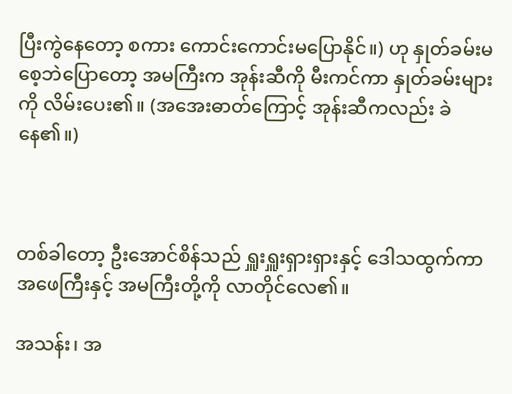ပြီးကွဲနေတော့ စကား ကောင်းကောင်းမပြောနိုင်။) ဟု နှုတ်ခမ်းမစေ့ဘဲပြောတော့ အမကြီးက အုန်းဆီကို မီးကင်ကာ နှုတ်ခမ်းများကို လိမ်းပေး၏။ (အအေးဓာတ်ကြောင့် အုန်းဆီကလည်း ခဲနေ၏။)



တစ်ခါတော့ ဦးအောင်စိန်သည် ရှူးရှူးရှားရှားနှင့် ဒေါသထွက်ကာ အဖေကြီးနှင့် အမကြီးတို့ကို လာတိုင်လေ၏။

အသန်း၊ အ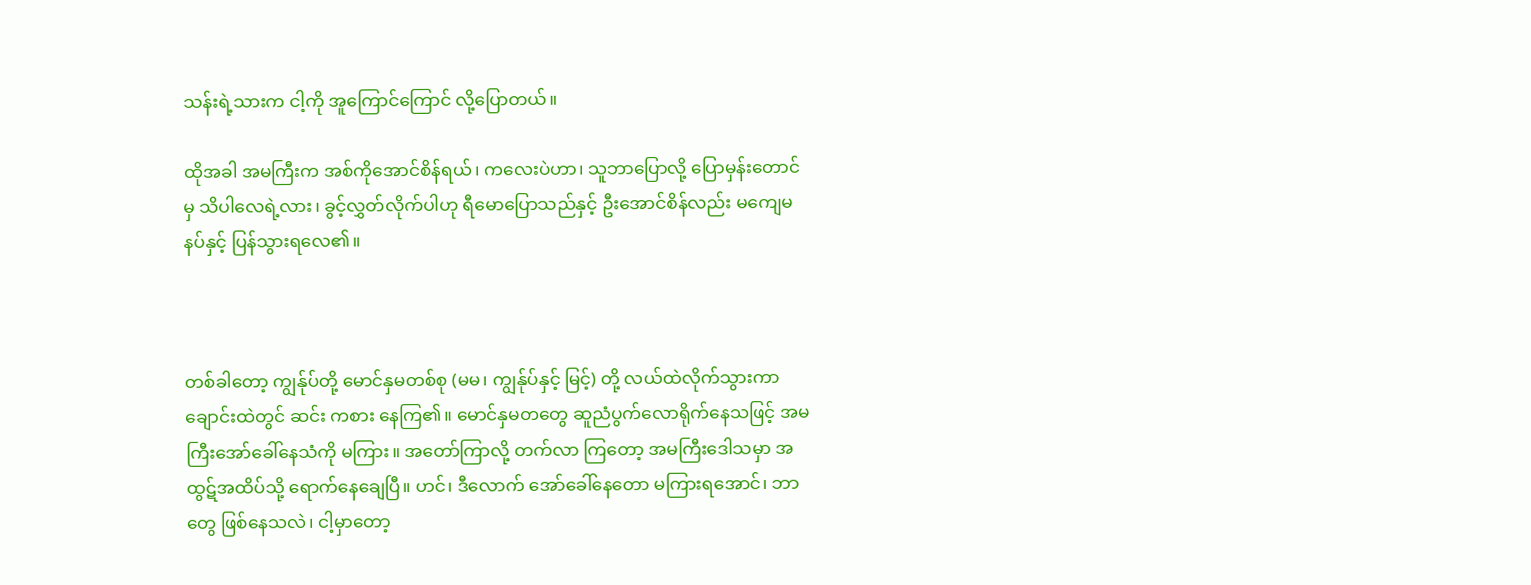သန်းရဲ့သားက ငါ့ကို အူကြောင်ကြောင် လို့ပြောတယ်။

ထိုအခါ အမကြီးက အစ်ကိုအောင်စိန်ရယ်၊ ကလေးပဲဟာ၊ သူဘာပြောလို့ ပြောမှန်းတောင်မှ သိပါလေရဲ့လား၊ ခွင့်လွှတ်လိုက်ပါဟု ရီမောပြောသည်နှင့် ဦးအောင်စိန်လည်း မကျေမနပ်နှင့် ပြန်သွားရလေ၏။



တစ်ခါတော့ ကျွန်ုပ်တို့ မောင်နှမတစ်စု (မမ၊ ကျွန်ုပ်နှင့် မြင့်) တို့ လယ်ထဲလိုက်သွားကာ ချောင်းထဲတွင် ဆင်း ကစား နေကြ၏။ မောင်နှမတတွေ ဆူညံပွက်လောရိုက်နေသဖြင့် အမကြီးအော်ခေါ်နေသံကို မကြား။ အတော်ကြာလို့ တက်လာ ကြတော့ အမကြီးဒေါသမှာ အထွဋ်အထိပ်သို့ ရောက်နေချေပြီ။ ဟင်၊ ဒီလောက် အော်ခေါ်နေတော မကြားရအောင်၊ ဘာတွေ ဖြစ်နေသလဲ၊ ငါ့မှာတော့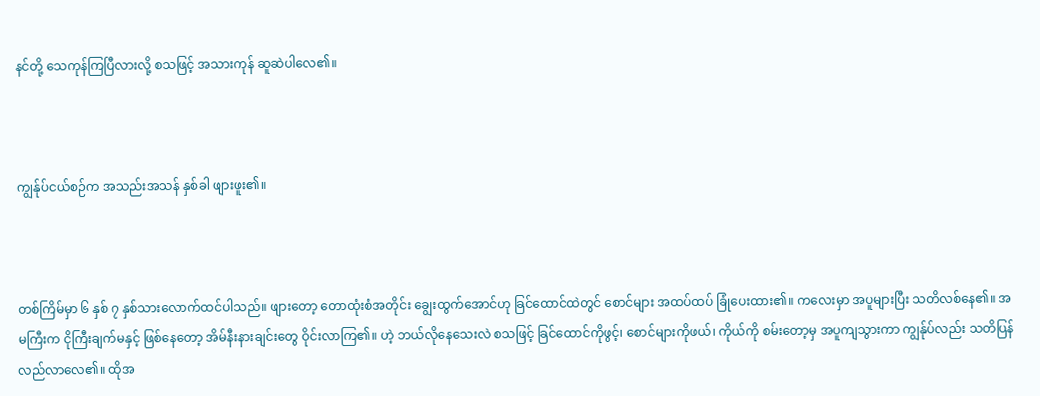နင်တို့ သေကုန်ကြပြီလားလို့ စသဖြင့် အသားကုန် ဆူဆဲပါလေ၏။



ကျွန်ုပ်ငယ်စဉ်က အသည်းအသန် နှစ်ခါ ဖျားဖူး၏။



တစ်ကြိမ်မှာ ၆ နှစ် ၇ နှစ်သားလောက်ထင်ပါသည်။ ဖျားတော့ တောထုံးစံအတိုင်း ချွေးထွက်အောင်ဟု ခြင်ထောင်ထဲတွင် စောင်များ အထပ်ထပ် ခြုံပေးထား၏။ ကလေးမှာ အပူများပြီး သတိလစ်နေ၏။ အမကြီးက ငိုကြီးချက်မနှင့် ဖြစ်နေတော့ အိမ်နီးနားချင်းတွေ ဝိုင်းလာကြ၏။ ဟဲ့ ဘယ်လိုနေသေးလဲ စသဖြင့် ခြင်ထောင်ကိုဖွင့်၊ စောင်များကိုဖယ်၊ ကိုယ်ကို စမ်းတော့မှ အပူကျသွားကာ ကျွန်ုပ်လည်း သတိပြန်လည်လာလေ၏။ ထိုအ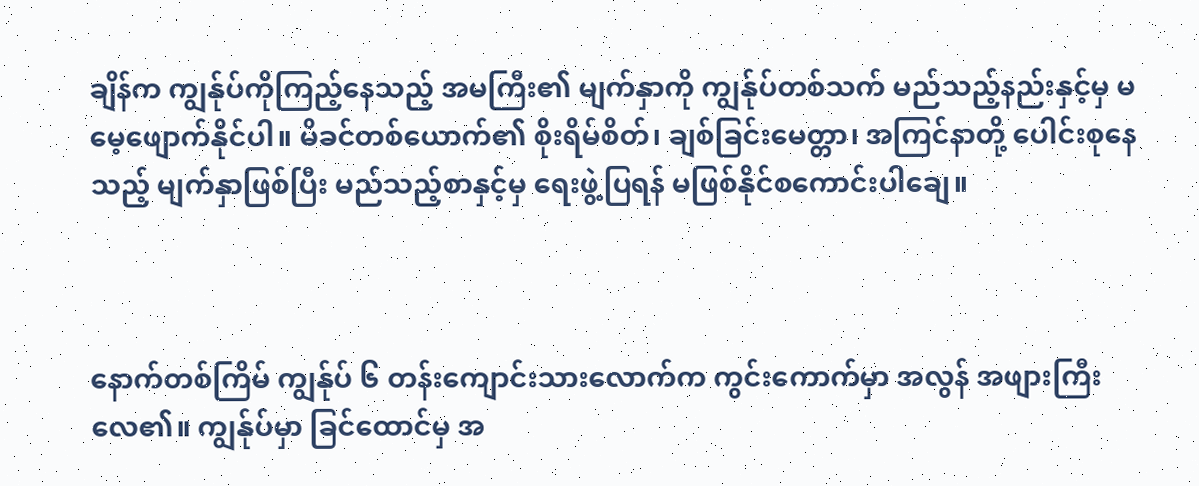ချိန်က ကျွန်ုပ်ကိုကြည့်နေသည့် အမကြီး၏ မျက်နှာကို ကျွန်ုပ်တစ်သက် မည်သည့်နည်းနှင့်မှ မမေ့ဖျောက်နိုင်ပါ။ မိခင်တစ်ယောက်၏ စိုးရိမ်စိတ်၊ ချစ်ခြင်းမေတ္တာ၊ အကြင်နာတို့ ပေါင်းစုနေသည့် မျက်နှာဖြစ်ပြီး မည်သည့်စာနှင့်မှ ရေးဖွဲ့ပြရန် မဖြစ်နိုင်စကောင်းပါချေ။



နောက်တစ်ကြိမ် ကျွန်ုပ် ၆ တန်းကျောင်းသားလောက်က ကွင်းကောက်မှာ အလွန် အဖျားကြီးလေ၏။ ကျွန်ုပ်မှာ ခြင်ထောင်မှ အ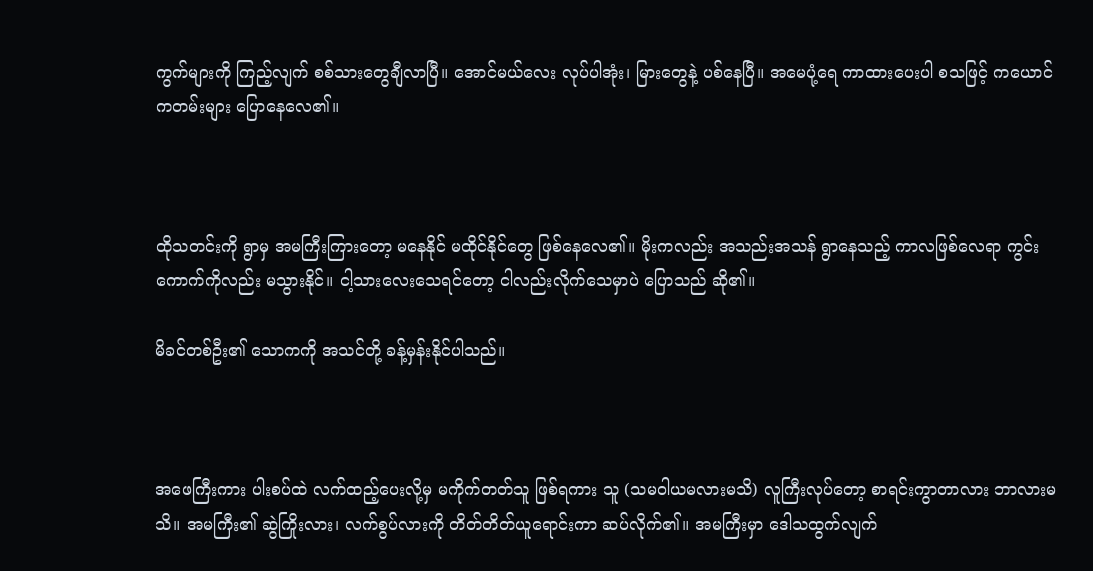ကွက်များကို ကြည့်လျက် စစ်သားတွေချီလာပြီ။ အောင်မယ်လေး လုပ်ပါအုံး၊ မြားတွေနဲ့ ပစ်နေပြီ။ အမေပုံ့ရေ ကာထားပေးပါ စသဖြင့် ကယောင်ကတမ်းများ ပြောနေလေ၏။



ထိုသတင်းကို ရွာမှ အမကြီးကြားတော့ မနေနိုင် မထိုင်နိုင်တွေ ဖြစ်နေလေ၏။ မိုးကလည်း အသည်းအသန် ရွာနေသည့် ကာလဖြစ်လေရာ ကွင်းကောက်ကိုလည်း မသွားနိုင်။ ငါ့သားလေးသေရင်တော့ ငါလည်းလိုက်သေမှာပဲ ပြောသည် ဆို၏။

မိခင်တစ်ဦး၏ သောကကို အသင်တို့ ခန့်မှန်းနိုင်ပါသည်။



အဖေကြီးကား ပါးစပ်ထဲ လက်ထည့်ပေးလို့မှ မကိုက်တတ်သူ ဖြစ်ရကား သူ (သမဝါယမလားမသိ) လူကြီးလုပ်တော့ စာရင်းကွာတာလား ဘာလားမသိ။ အမကြီး၏ ဆွဲကြိုးလား၊ လက်စွပ်လားကို တိတ်တိတ်ယူရောင်းကာ ဆပ်လိုက်၏။ အမကြီးမှာ ဒေါသထွက်လျက်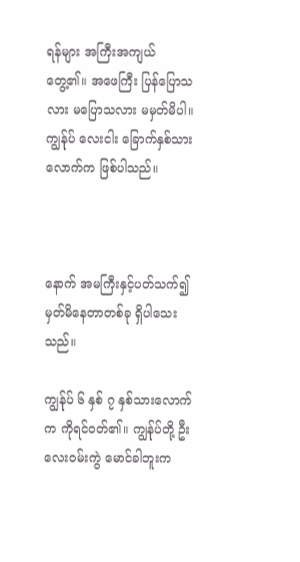ရန်များ အကြီးအကျယ်တွေ့၏။ အဖေကြီး ပြန်ပြောသလား မပြောသလား မမှတ်မိပါ။ ကျွန်ုပ် လေးငါး ခြောက်နှစ်သားလောက်က ဖြစ်ပါသည်။



နောက် အမကြီးနှင့်ပတ်သက်၍ မှတ်မိနေတာတစ်ခု ရှိပါသေးသည်။

ကျွန်ုပ် ၆ နှစ် ၇ နှစ်သားလောက်က ကိုရင်ဝတ်၏။ ကျွန်ုပ်တို့ ဦးလေးဝမ်းကွဲ မောင်ခါဘူးက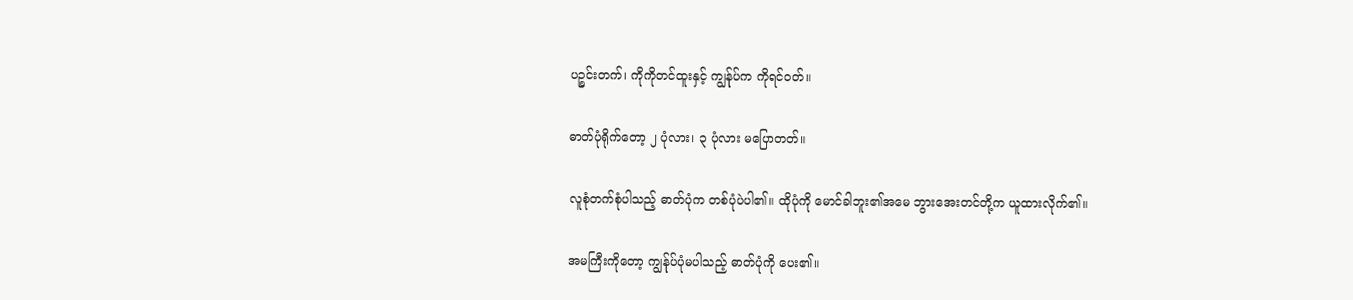ပဉ္စင်းတက်၊ ကိုကိုတင်ထူးနှင့် ကျွန်ုပ်က ကိုရင်ဝတ်။

ဓာတ်ပုံရိုက်တော့ ၂ ပုံလား၊ ၃ ပုံလား မပြောတတ်။

လူစုံတက်စုံပါသည့် ဓာတ်ပုံက တစ်ပုံပဲပါ၏။ ထိုပုံကို မောင်ခါဘူး၏အမေ ဘွားအေးတင်တို့က ယူထားလိုက်၏။

အမကြီးကိုတော့ ကျွန်ုပ်ပုံမပါသည့် ဓာတ်ပုံကို ပေး၏။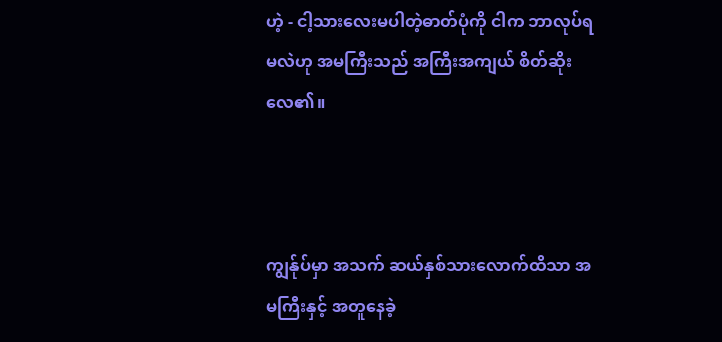ဟဲ့ - ငါ့သားလေးမပါတဲ့ဓာတ်ပုံကို ငါက ဘာလုပ်ရမလဲဟု အမကြီးသည် အကြီးအကျယ် စိတ်ဆိုးလေ၏။



ကျွန်ုပ်မှာ အသက် ဆယ်နှစ်သားလောက်ထိသာ အမကြီးနှင့် အတူနေခဲ့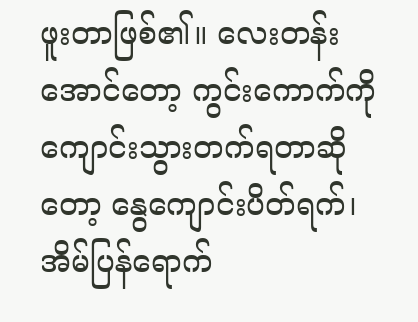ဖူးတာဖြစ်၏။ လေးတန်းအောင်တော့ ကွင်းကောက်ကို ကျောင်းသွားတက်ရတာဆိုတော့ နွေကျောင်းပိတ်ရက်၊ အိမ်ပြန်ရောက်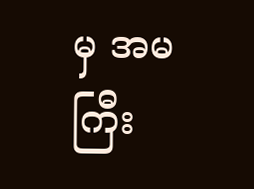မှ အမကြီး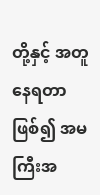တို့နှင့် အတူနေရတာ ဖြစ်၍ အမကြီးအ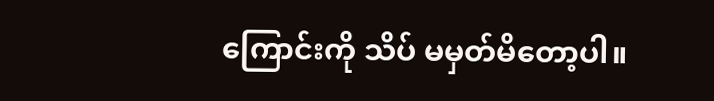ကြောင်းကို သိပ် မမှတ်မိတော့ပါ။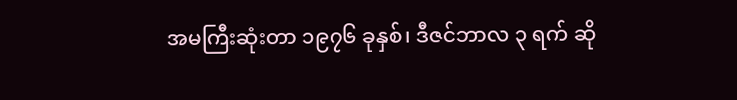အမကြီးဆုံးတာ ၁၉၇၆ ခုနှစ်၊ ဒီဇင်ဘာလ ၃ ရက် ဆို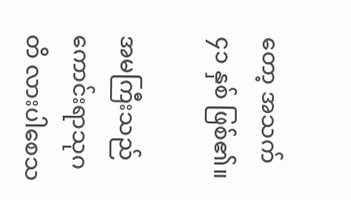တော့ အသက် ၄၁ နှစ် ဖြစ်၏။

အမကြီးသည် ကောင်းရာသုဂတိ လားပါစေသ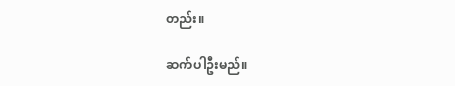တည်း။

ဆက်ပါဦးမည်။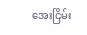အေးငြိမ်း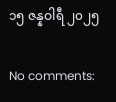၁၅ ဇန္နဝါရီ ၂၀၂၅

No comments: